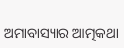ଅମାବାସ୍ୟାର ଆତ୍ମକଥା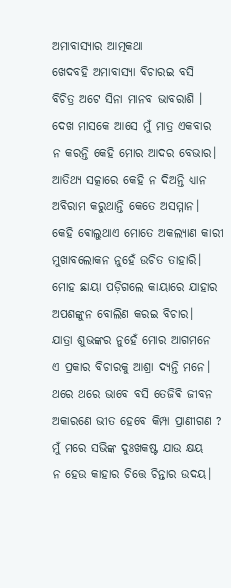ଅମାବାସ୍ୟାର ଆତ୍ମକଥା
ଖେଦବହି ଅମାବାସ୍ୟା ବିଚାରଇ ବସି
ବିଚିତ୍ର ଅଟେ ସିନା ମାନବ ଭାବରାଶି ।
ଦେଖ ମାସକେ ଆସେ ମୁଁ ମାତ୍ର ଏକବାର
ନ କରନ୍ତି କେହି ମୋର ଆଦର ବେଭାର।
ଆତିଥ୍ୟ ସତ୍କାରେ କେହି ନ ଦିଅନ୍ତି ଧ୍ୟାନ
ଅବିରାମ କରୁଥାନ୍ତି କେତେ ଅସମ୍ମାନ।
କେହି ଵୋଲୁଥାଏ ମୋତେ ଅକଲ୍ୟାଣ କାରୀ
ମୁଖାବଲୋକନ ନୁହେଁ ଉଚିତ ତାହାରି।
ମୋହ ଛାୟା ପଡ଼ିଗଲେ କାୟାରେ ଯାହାର
ଅପଶଙ୍କୁନ ବୋଲିଣ କରଇ ବିଚାର।
ଯାତ୍ରା ଶୁଭଙ୍କର ନୁହେଁ ମୋର ଆଗମନେ
ଏ ପ୍ରକାର ବିଚାରକୁ ଆଶ୍ରା ଦ୍ୟନ୍ତି ମନେ।
ଥରେ ଥରେ ଭାବେ ବସି ତେଜିଵି ଜୀବନ
ଅକାରଣେ ଭୀତ ହେବେ କିମ୍ପା ପ୍ରାଣୀଗଣ ?
ମୁଁ ମରେ ସଭିଙ୍କ ଦୁଃଖକଷ୍ଟ ଯାଉ କ୍ଷୟ
ନ ହେଉ କାହାର ଚିତ୍ତେ ଚିନ୍ତାର ଉଦୟ।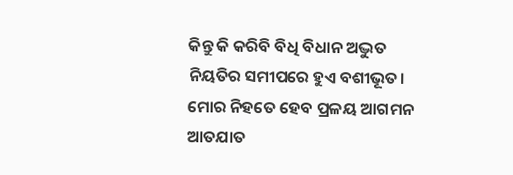କିନ୍ତୁ କି କରିବି ବିଧି ବିଧାନ ଅଦ୍ଭୁତ
ନିୟତିର ସମୀପରେ ହୁଏ ବଶୀଭୂତ।
ମୋର ନିହତେ ହେବ ପ୍ରଳୟ ଆଗମନ
ଆତଯାତ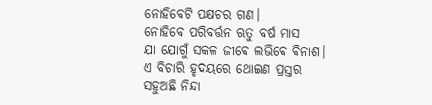ନୋହିବେଟି ପକ୍ଷଚର ଗଣ।
ନୋହିବେ ପରିବର୍ତ୍ତନ ଋତୁ ବର୍ଷ ମାସ
ଯା ଯୋଗୁଁ ସକଳ ଜୀଵେ ଲଭିଵେ ଵିନାଶ।
ଏ ବିଚାରି ହୃଦୟରେ ଥୋଇଣ ପ୍ରସ୍ତର
ସହୁଅଛି ନିନ୍ଦା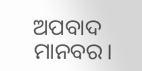ଅପବାଦ ମାନବର।